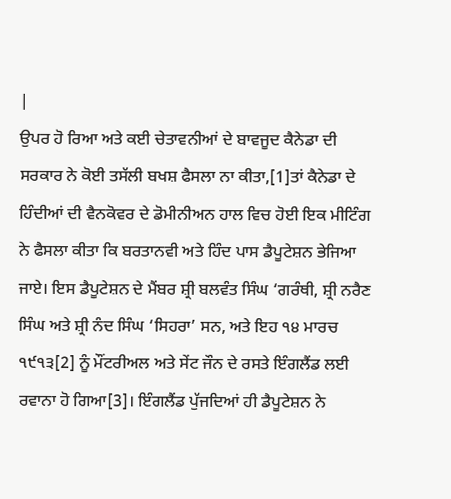|
ਉਪਰ ਹੋ ਰਿਆ ਅਤੇ ਕਈ ਚੇਤਾਵਨੀਆਂ ਦੇ ਬਾਵਜੂਦ ਕੈਨੇਡਾ ਦੀ ਸਰਕਾਰ ਨੇ ਕੋਈ ਤਸੱਲੀ ਬਖਸ਼ ਫੈਸਲਾ ਨਾ ਕੀਤਾ,[1]ਤਾਂ ਕੈਨੇਡਾ ਦੇ ਹਿੰਦੀਆਂ ਦੀ ਵੈਨਕੋਵਰ ਦੇ ਡੋਮੀਨੀਅਨ ਹਾਲ ਵਿਚ ਹੋਈ ਇਕ ਮੀਟਿੰਗ ਨੇ ਫੈਸਲਾ ਕੀਤਾ ਕਿ ਬਰਤਾਨਵੀ ਅਤੇ ਹਿੰਦ ਪਾਸ ਡੈਪੂਟੇਸ਼ਨ ਭੇਜਿਆ ਜਾਏ। ਇਸ ਡੈਪੂਟੇਸ਼ਨ ਦੇ ਮੈਂਬਰ ਸ਼੍ਰੀ ਬਲਵੰਤ ਸਿੰਘ ‘ਗਰੰਥੀ, ਸ਼੍ਰੀ ਨਰੈਣ ਸਿੰਘ ਅਤੇ ਸ਼੍ਰੀ ਨੰਦ ਸਿੰਘ ‘ਸਿਹਰਾ’ ਸਨ, ਅਤੇ ਇਹ ੧੪ ਮਾਰਚ ੧੯੧੩[2] ਨੂੰ ਮੌਂਟਰੀਅਲ ਅਤੇ ਸੇਂਟ ਜੌਨ ਦੇ ਰਸਤੇ ਇੰਗਲੈਂਡ ਲਈ ਰਵਾਨਾ ਹੋ ਗਿਆ[3]। ਇੰਗਲੈਂਡ ਪੁੱਜਦਿਆਂ ਹੀ ਡੈਪੂਟੇਸ਼ਨ ਨੇ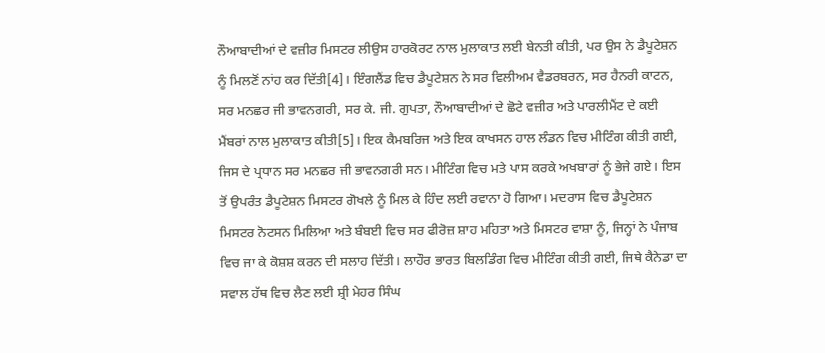ਨੌਆਬਾਦੀਆਂ ਦੇ ਵਜ਼ੀਰ ਮਿਸਟਰ ਲੀਉਸ ਹਾਰਕੋਰਟ ਨਾਲ ਮੁਲਾਕਾਤ ਲਈ ਬੇਨਤੀ ਕੀਤੀ, ਪਰ ਉਸ ਨੇ ਡੈਪੂਟੇਸ਼ਨ ਨੂੰ ਮਿਲਣੋਂ ਨਾਂਹ ਕਰ ਦਿੱਤੀ[4]। ਇੰਗਲੈਂਡ ਵਿਚ ਡੈਪੂਟੇਸ਼ਨ ਨੇ ਸਰ ਵਿਲੀਅਮ ਵੈਡਰਬਰਨ, ਸਰ ਹੈਨਰੀ ਕਾਟਨ, ਸਰ ਮਨਛਰ ਜੀ ਭਾਵਨਗਰੀ, ਸਰ ਕੇ. ਜੀ. ਗੁਪਤਾ, ਨੌਆਬਾਦੀਆਂ ਦੇ ਛੋਟੇ ਵਜ਼ੀਰ ਅਤੇ ਪਾਰਲੀਮੈਂਟ ਦੇ ਕਈ ਮੈਂਬਰਾਂ ਨਾਲ ਮੁਲਾਕਾਤ ਕੀਤੀ[5]। ਇਕ ਕੈਮਬਰਿਜ ਅਤੇ ਇਕ ਕਾਖਸਨ ਹਾਲ ਲੰਡਨ ਵਿਚ ਮੀਟਿੰਗ ਕੀਤੀ ਗਈ, ਜਿਸ ਦੇ ਪ੍ਰਧਾਨ ਸਰ ਮਨਛਰ ਜੀ ਭਾਵਨਗਰੀ ਸਨ। ਮੀਟਿੰਗ ਵਿਚ ਮਤੇ ਪਾਸ ਕਰਕੇ ਅਖਬਾਰਾਂ ਨੂੰ ਭੇਜੇ ਗਏ। ਇਸ ਤੋਂ ਉਪਰੰਤ ਡੈਪੂਟੇਸ਼ਨ ਮਿਸਟਰ ਗੋਖਲੇ ਨੂੰ ਮਿਲ ਕੇ ਹਿੰਦ ਲਈ ਰਵਾਨਾ ਹੋ ਗਿਆ। ਮਦਰਾਸ ਵਿਚ ਡੈਪੂਟੇਸ਼ਨ ਮਿਸਟਰ ਨੋਟਸਨ ਮਿਲਿਆ ਅਤੇ ਬੰਬਈ ਵਿਚ ਸਰ ਫੀਰੋਜ਼ ਸ਼ਾਹ ਮਹਿਤਾ ਅਤੇ ਮਿਸਟਰ ਵਾਸ਼ਾ ਨੂੰ, ਜਿਨ੍ਹਾਂ ਨੇ ਪੰਜਾਬ ਵਿਚ ਜਾ ਕੇ ਕੋਸ਼ਸ਼ ਕਰਨ ਦੀ ਸਲਾਹ ਦਿੱਤੀ। ਲਾਹੌਰ ਭਾਰਤ ਬਿਲਡਿੰਗ ਵਿਚ ਮੀਟਿੰਗ ਕੀਤੀ ਗਈ, ਜਿਥੇ ਕੈਨੇਡਾ ਦਾ ਸਵਾਲ ਹੱਥ ਵਿਚ ਲੈਣ ਲਈ ਸ਼੍ਰੀ ਮੇਹਰ ਸਿੰਘ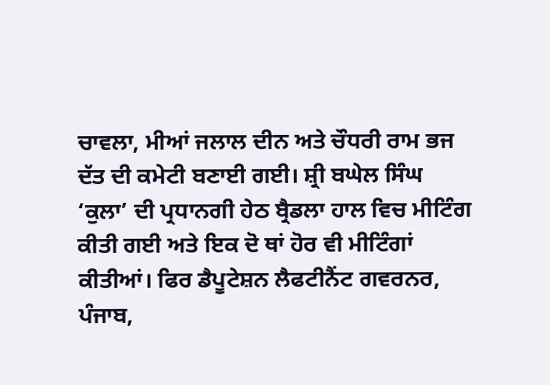ਚਾਵਲਾ, ਮੀਆਂ ਜਲਾਲ ਦੀਨ ਅਤੇ ਚੌਧਰੀ ਰਾਮ ਭਜ ਦੱਤ ਦੀ ਕਮੇਟੀ ਬਣਾਈ ਗਈ। ਸ਼੍ਰੀ ਬਘੇਲ ਸਿੰਘ ‘ਕੁਲਾ’ ਦੀ ਪ੍ਰਧਾਨਗੀ ਹੇਠ ਬ੍ਰੈਡਲਾ ਹਾਲ ਵਿਚ ਮੀਟਿੰਗ ਕੀਤੀ ਗਈ ਅਤੇ ਇਕ ਦੋ ਥਾਂ ਹੋਰ ਵੀ ਮੀਟਿੰਗਾਂ ਕੀਤੀਆਂ। ਫਿਰ ਡੈਪੂਟੇਸ਼ਨ ਲੈਫਟੀਨੈਂਟ ਗਵਰਨਰ, ਪੰਜਾਬ,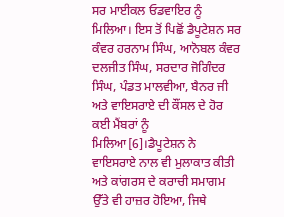ਸਰ ਮਾਈਕਲ ਓਡਵਾਇਰ ਨੂੰ ਮਿਲਿਆ। ਇਸ ਤੋਂ ਪਿਛੋਂ ਡੈਪੂਟੇਸ਼ਨ ਸਰ ਕੰਵਰ ਹਰਨਾਮ ਸਿੰਘ, ਆਨੋਬਲ ਕੰਵਰ ਦਲਜੀਤ ਸਿੰਘ, ਸਰਦਾਰ ਜੋਗਿੰਦਰ ਸਿੰਘ, ਪੰਡਤ ਮਾਲਵੀਆ, ਬੈਨਰ ਜੀ ਅਤੇ ਵਾਇਸਰਾਏ ਦੀ ਕੌਂਸਲ ਦੇ ਹੋਰ ਕਈ ਮੈਂਬਰਾਂ ਨੂੰ ਮਿਲਿਆ[6]।ਡੈਪੂਟੇਸ਼ਨ ਨੇ ਵਾਇਸਰਾਏ ਨਾਲ ਵੀ ਮੁਲਾਕਾਤ ਕੀਤੀ ਅਤੇ ਕਾਂਗਰਸ ਦੇ ਕਰਾਚੀ ਸਮਾਗਮ ਉੱਤੇ ਵੀ ਹਾਜ਼ਰ ਹੋਇਆ, ਜਿਥੇ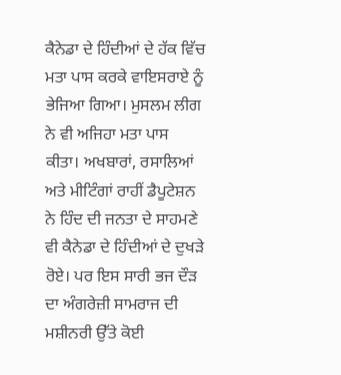ਕੈਨੇਡਾ ਦੇ ਹਿੰਦੀਆਂ ਦੇ ਹੱਕ ਵਿੱਚ ਮਤਾ ਪਾਸ ਕਰਕੇ ਵਾਇਸਰਾਏ ਨੂੰ ਭੇਜਿਆ ਗਿਆ। ਮੁਸਲਮ ਲੀਗ ਨੇ ਵੀ ਅਜਿਹਾ ਮਤਾ ਪਾਸ ਕੀਤਾ। ਅਖਬਾਰਾਂ, ਰਸਾਲਿਆਂ ਅਤੇ ਮੀਟਿੰਗਾਂ ਰਾਹੀਂ ਡੈਪੂਟੇਸ਼ਨ ਨੇ ਹਿੰਦ ਦੀ ਜਨਤਾ ਦੇ ਸਾਹਮਣੇ ਵੀ ਕੈਨੇਡਾ ਦੇ ਹਿੰਦੀਆਂ ਦੇ ਦੁਖੜੇ ਰੋਏ। ਪਰ ਇਸ ਸਾਰੀ ਭਜ ਦੌੜ ਦਾ ਅੰਗਰੇਜ਼ੀ ਸਾਮਰਾਜ ਦੀ ਮਸ਼ੀਨਰੀ ਉੱਤੇ ਕੋਈ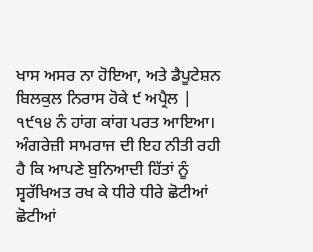ਖਾਸ ਅਸਰ ਨਾ ਹੋਇਆ, ਅਤੇ ਡੈਪੂਟੇਸ਼ਨ ਬਿਲਕੁਲ ਨਿਰਾਸ ਹੋਕੇ ੯ ਅਪ੍ਰੈਲ |
੧੯੧੪ ਨੰ ਹਾਂਗ ਕਾਂਗ ਪਰਤ ਆਇਆ। ਅੰਗਰੇਜ਼ੀ ਸਾਮਰਾਜ ਦੀ ਇਹ ਨੀਤੀ ਰਹੀ ਹੈ ਕਿ ਆਪਣੇ ਬੁਨਿਆਦੀ ਹਿੱਤਾਂ ਨੂੰ ਸ੍ਵਰੱਖਿਅਤ ਰਖ ਕੇ ਧੀਰੇ ਧੀਰੇ ਛੋਟੀਆਂ ਛੋਟੀਆਂ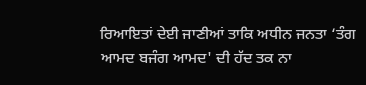ਰਿਆਇਤਾਂ ਦੇਈ ਜਾਣੀਆਂ ਤਾਕਿ ਅਧੀਨ ਜਨਤਾ ‘ਤੰਗ ਆਮਦ ਬਜੰਗ ਆਮਦ' ਦੀ ਹੱਦ ਤਕ ਨਾ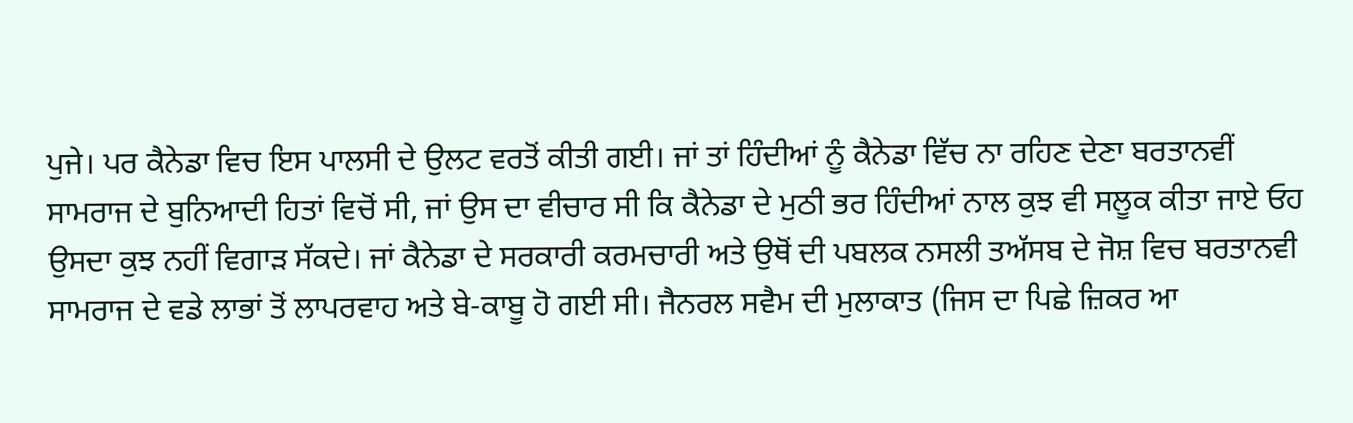ਪੁਜੇ। ਪਰ ਕੈਨੇਡਾ ਵਿਚ ਇਸ ਪਾਲਸੀ ਦੇ ਉਲਟ ਵਰਤੋਂ ਕੀਤੀ ਗਈ। ਜਾਂ ਤਾਂ ਹਿੰਦੀਆਂ ਨੂੰ ਕੈਨੇਡਾ ਵਿੱਚ ਨਾ ਰਹਿਣ ਦੇਣਾ ਬਰਤਾਨਵੀਂ ਸਾਮਰਾਜ ਦੇ ਬੁਨਿਆਦੀ ਹਿਤਾਂ ਵਿਚੋਂ ਸੀ, ਜਾਂ ਉਸ ਦਾ ਵੀਚਾਰ ਸੀ ਕਿ ਕੈਨੇਡਾ ਦੇ ਮੁਠੀ ਭਰ ਹਿੰਦੀਆਂ ਨਾਲ ਕੁਝ ਵੀ ਸਲੂਕ ਕੀਤਾ ਜਾਏ ਓਹ ਉਸਦਾ ਕੁਝ ਨਹੀਂ ਵਿਗਾੜ ਸੱਕਦੇ। ਜਾਂ ਕੈਨੇਡਾ ਦੇ ਸਰਕਾਰੀ ਕਰਮਚਾਰੀ ਅਤੇ ਉਥੋਂ ਦੀ ਪਬਲਕ ਨਸਲੀ ਤਅੱਸਬ ਦੇ ਜੋਸ਼ ਵਿਚ ਬਰਤਾਨਵੀ ਸਾਮਰਾਜ ਦੇ ਵਡੇ ਲਾਭਾਂ ਤੋਂ ਲਾਪਰਵਾਹ ਅਤੇ ਬੇ-ਕਾਬੂ ਹੋ ਗਈ ਸੀ। ਜੈਨਰਲ ਸਵੈਮ ਦੀ ਮੁਲਾਕਾਤ (ਜਿਸ ਦਾ ਪਿਛੇ ਜ਼ਿਕਰ ਆ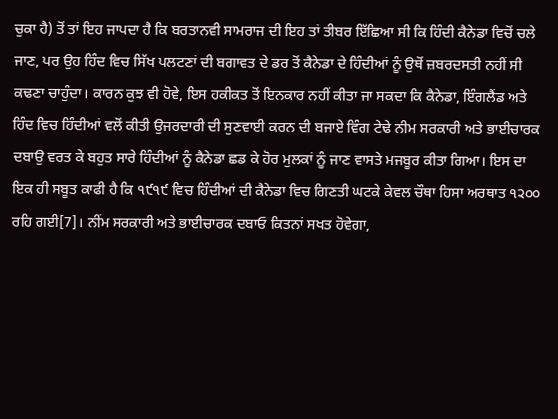ਚੁਕਾ ਹੈ) ਤੋਂ ਤਾਂ ਇਹ ਜਾਪਦਾ ਹੈ ਕਿ ਬਰਤਾਨਵੀ ਸਾਮਰਾਜ ਦੀ ਇਹ ਤਾਂ ਤੀਬਰ ਇੱਛਿਆ ਸੀ ਕਿ ਹਿੰਦੀ ਕੈਨੇਡਾ ਵਿਚੋਂ ਚਲੇ ਜਾਣ, ਪਰ ਉਹ ਹਿੰਦ ਵਿਚ ਸਿੱਖ ਪਲਟਣਾਂ ਦੀ ਬਗਾਵਤ ਦੇ ਡਰ ਤੋਂ ਕੈਨੇਡਾ ਦੇ ਹਿੰਦੀਆਂ ਨੂੰ ਉਥੋਂ ਜ਼ਬਰਦਸਤੀ ਨਹੀਂ ਸੀ ਕਢਣਾ ਚਾਹੁੰਦਾ। ਕਾਰਨ ਕੁਝ ਵੀ ਹੋਵੇ, ਇਸ ਹਕੀਕਤ ਤੋਂ ਇਨਕਾਰ ਨਹੀਂ ਕੀਤਾ ਜਾ ਸਕਦਾ ਕਿ ਕੈਨੇਡਾ, ਇੰਗਲੈਂਡ ਅਤੇ ਹਿੰਦ ਵਿਚ ਹਿੰਦੀਆਂ ਵਲੋਂ ਕੀਤੀ ਉਜਰਦਾਰੀ ਦੀ ਸੁਣਵਾਈ ਕਰਨ ਦੀ ਬਜਾਏ ਵਿੰਗ ਟੇਢੇ ਨੀਮ ਸਰਕਾਰੀ ਅਤੇ ਭਾਈਚਾਰਕ ਦਬਾਉ ਵਰਤ ਕੇ ਬਹੁਤ ਸਾਰੇ ਹਿੰਦੀਆਂ ਨੂੰ ਕੈਨੇਡਾ ਛਡ ਕੇ ਹੋਰ ਮੁਲਕਾਂ ਨੂੰ ਜਾਣ ਵਾਸਤੇ ਮਜਬੂਰ ਕੀਤਾ ਗਿਆ। ਇਸ ਦਾ ਇਕ ਹੀ ਸਬੂਤ ਕਾਫੀ ਹੈ ਕਿ ੧੯੧੯ ਵਿਚ ਹਿੰਦੀਆਂ ਦੀ ਕੈਨੇਡਾ ਵਿਚ ਗਿਣਤੀ ਘਟਕੇ ਕੇਵਲ ਚੌਥਾ ਹਿਸਾ ਅਰਥਾਤ ੧੨੦੦ ਰਹਿ ਗਈ[7]। ਨੀਂਮ ਸਰਕਾਰੀ ਅਤੇ ਭਾਈਚਾਰਕ ਦਬਾਓ ਕਿਤਨਾਂ ਸਖਤ ਹੋਵੇਗਾ,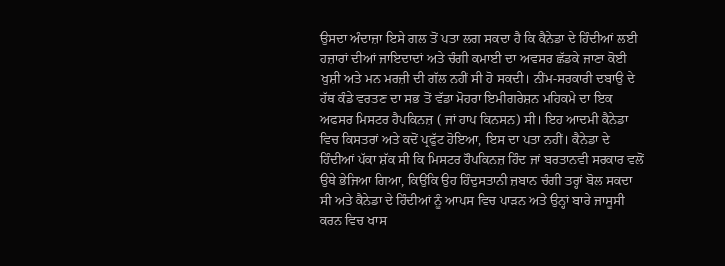ਉਸਦਾ ਅੰਦਾਜ਼ਾ ਇਸੇ ਗਲ ਤੋਂ ਪਤਾ ਲਗ ਸਕਦਾ ਹੈ ਕਿ ਕੈਨੇਡਾ ਦੇ ਹਿੰਦੀਆਂ ਲਈ ਹਜ਼ਾਰਾਂ ਦੀਆਂ ਜਾਇਦਾਦਾਂ ਅਤੇ ਚੰਗੀ ਕਮਾਈ ਦਾ ਅਵਸਰ ਛੱਡਕੇ ਜਾਣਾ ਕੋਈ ਖੁਸ਼ੀ ਅਤੇ ਮਨ ਮਰਜ਼ੀ ਦੀ ਗੱਲ ਨਹੀਂ ਸੀ ਹੋ ਸਕਦੀ। ਨੀਂਮ-ਸਰਕਾਰੀ ਦਬਾਉ ਦੇ ਹੱਥ ਕੰਡੇ ਵਰਤਣ ਦਾ ਸਭ ਤੋਂ ਵੱਡਾ ਮੋਹਰਾ ਇਮੀਗਰੇਸ਼ਨ ਮਹਿਕਮੇ ਦਾ ਇਕ ਅਫਸਰ ਮਿਸਟਰ ਹੈਪਕਿਨਜ਼ ( ਜਾਂ ਹਾਪ ਕਿਨਸਨ) ਸੀ। ਇਹ ਆਦਮੀ ਕੈਨੇਡਾ ਵਿਚ ਕਿਸਤਰਾਂ ਅਤੇ ਕਦੋਂ ਪ੍ਰਫੁੱਟ ਹੋਇਆ, ਇਸ ਦਾ ਪਤਾ ਨਹੀਂ। ਕੈਨੇਡਾ ਦੇ ਹਿੰਦੀਆਂ ਪੱਕਾ ਸ਼ੱਕ ਸੀ ਕਿ ਮਿਸਟਰ ਹੌਪਕਿਨਜ਼ ਹਿੰਦ ਜਾਂ ਬਰਤਾਨਵੀ ਸਰਕਾਰ ਵਲੋਂ ਉਥੇ ਭੇਜਿਆ ਗਿਆ, ਕਿਉਂਕਿ ਉਹ ਹਿੰਦੁਸਤਾਨੀ ਜ਼ਬਾਨ ਚੰਗੀ ਤਰ੍ਹਾਂ ਬੋਲ ਸਕਦਾ ਸੀ ਅਤੇ ਕੈਨੇਡਾ ਦੇ ਹਿੰਦੀਆਂ ਨੂੰ ਆਪਸ ਵਿਚ ਪਾੜਨ ਅਤੇ ਉਨ੍ਹਾਂ ਬਾਰੇ ਜਾਸੂਸੀ ਕਰਨ ਵਿਚ ਖਾਸ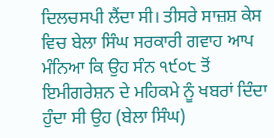ਦਿਲਚਸਪੀ ਲੈਂਦਾ ਸੀ। ਤੀਸਰੇ ਸਾਜ਼ਸ਼ ਕੇਸ ਵਿਚ ਬੇਲਾ ਸਿੰਘ ਸਰਕਾਰੀ ਗਵਾਹ ਆਪ ਮੰਨਿਆ ਕਿ ਉਹ ਸੰਨ ੧੯੦੮ ਤੋਂ ਇਮੀਗਰੇਸ਼ਨ ਦੇ ਮਹਿਕਮੇ ਨੂੰ ਖਬਰਾਂ ਦਿੰਦਾ ਹੁੰਦਾ ਸੀ ਉਹ (ਬੇਲਾ ਸਿੰਘ)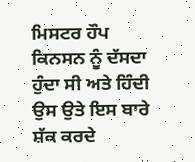ਮਿਸਟਰ ਹੌਪ ਕਿਨਸਨ ਨੂੰ ਦੱਸਦਾ ਹੁੰਦਾ ਸੀ ਅਤੇ ਹਿੰਦੀ ਉਸ ਉਤੇ ਇਸ ਬਾਰੇ ਸ਼ੱਕ ਕਰਦੇ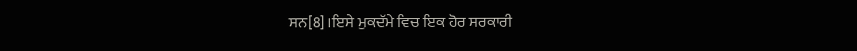ਸਨ[8]।ਇਸੇ ਮੁਕਦੱਮੇ ਵਿਚ ਇਕ ਹੋਰ ਸਰਕਾਰੀ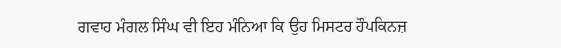ਗਵਾਹ ਮੰਗਲ ਸਿੰਘ ਵੀ ਇਹ ਮੰਨਿਆ ਕਿ ਉਹ ਮਿਸਟਰ ਹੌਪਕਿਨਜ਼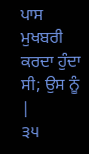ਪਾਸ ਮੁਖਬਰੀ ਕਰਦਾ ਹੁੰਦਾ ਸੀ; ਉਸ ਨੂੰ |
੩੫